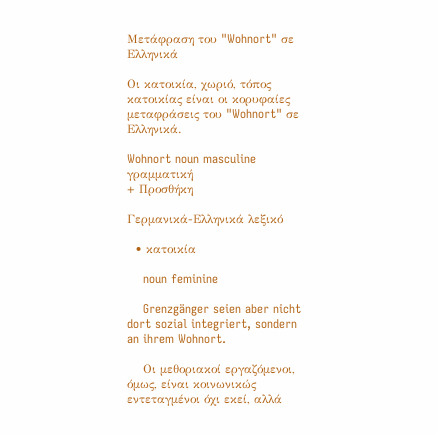Μετάφραση του "Wohnort" σε Ελληνικά

Οι κατοικία, χωριό, τόπος κατοικίας είναι οι κορυφαίες μεταφράσεις του "Wohnort" σε Ελληνικά.

Wohnort noun masculine γραμματική
+ Προσθήκη

Γερμανικά-Ελληνικά λεξικό

  • κατοικία

    noun feminine

    Grenzgänger seien aber nicht dort sozial integriert, sondern an ihrem Wohnort.

    Οι μεθοριακοί εργαζόμενοι, όμως, είναι κοινωνικώς εντεταγμένοι όχι εκεί, αλλά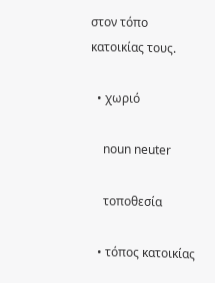στον τόπο κατοικίας τους.

  • χωριό

    noun neuter

    τοποθεσία

  • τόπος κατοικίας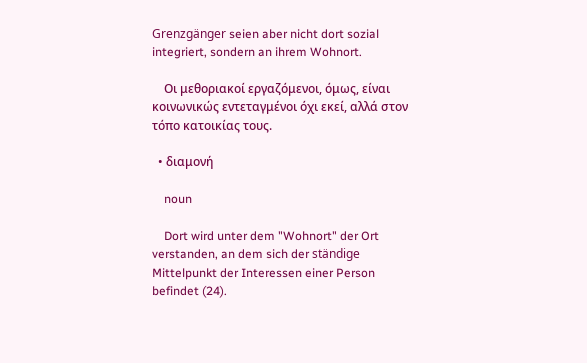Grenzgänger seien aber nicht dort sozial integriert, sondern an ihrem Wohnort.

    Οι μεθοριακοί εργαζόμενοι, όμως, είναι κοινωνικώς εντεταγμένοι όχι εκεί, αλλά στον τόπο κατοικίας τους.

  • διαμονή

    noun

    Dort wird unter dem "Wohnort" der Ort verstanden, an dem sich der ständige Mittelpunkt der Interessen einer Person befindet (24).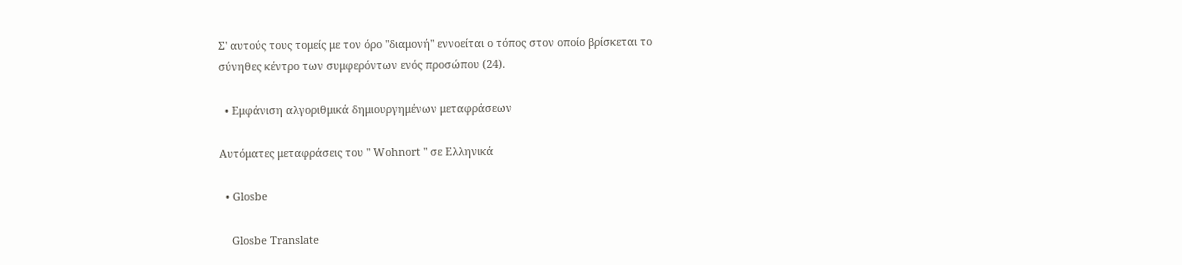Σ' αυτούς τους τομείς με τον όρο "διαμονή" εννοείται ο τόπος στον οποίο βρίσκεται το σύνηθες κέντρο των συμφερόντων ενός προσώπου (24).

  • Εμφάνιση αλγοριθμικά δημιουργημένων μεταφράσεων

Αυτόματες μεταφράσεις του " Wohnort " σε Ελληνικά

  • Glosbe

    Glosbe Translate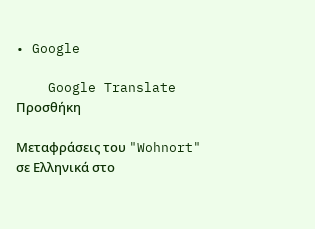• Google

    Google Translate
Προσθήκη

Μεταφράσεις του "Wohnort" σε Ελληνικά στο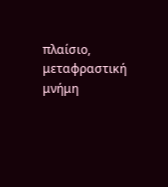πλαίσιο, μεταφραστική μνήμη